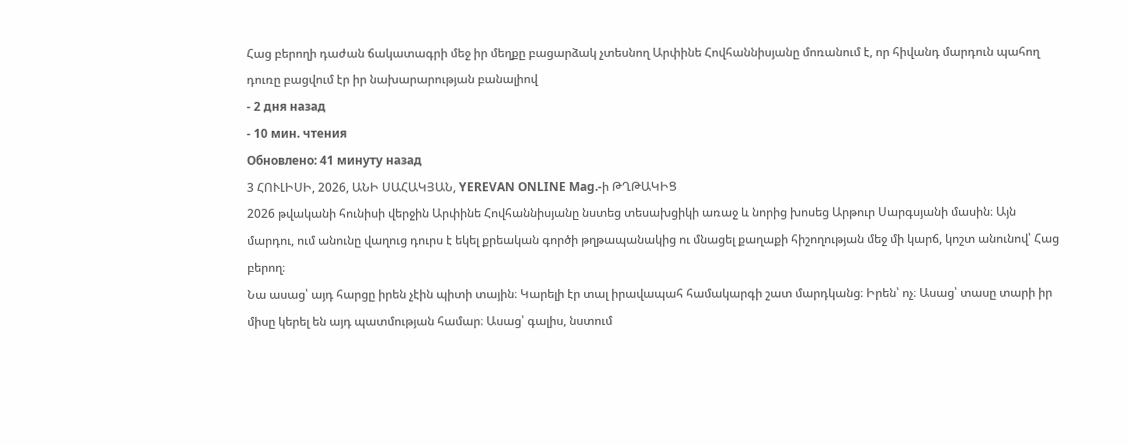Հաց բերողի դաժան ճակատագրի մեջ իր մեղքը բացարձակ չտեսնող Արփինե Հովհաննիսյանը մոռանում է, որ հիվանդ մարդուն պահող դուռը բացվում էր իր նախարարության բանալիով
- 2 дня назад
- 10 мин. чтения
Обновлено: 41 минуту назад
3 ՀՈՒԼԻՍԻ, 2026, ԱՆԻ ՍԱՀԱԿՅԱՆ, YEREVAN ONLINE Mag.-ի ԹՂԹԱԿԻՑ
2026 թվականի հունիսի վերջին Արփինե Հովհաննիսյանը նստեց տեսախցիկի առաջ և նորից խոսեց Արթուր Սարգսյանի մասին։ Այն մարդու, ում անունը վաղուց դուրս է եկել քրեական գործի թղթապանակից ու մնացել քաղաքի հիշողության մեջ մի կարճ, կոշտ անունով՝ Հաց բերող։
Նա ասաց՝ այդ հարցը իրեն չէին պիտի տային։ Կարելի էր տալ իրավապահ համակարգի շատ մարդկանց։ Իրեն՝ ոչ։ Ասաց՝ տասը տարի իր միսը կերել են այդ պատմության համար։ Ասաց՝ գալիս, նստում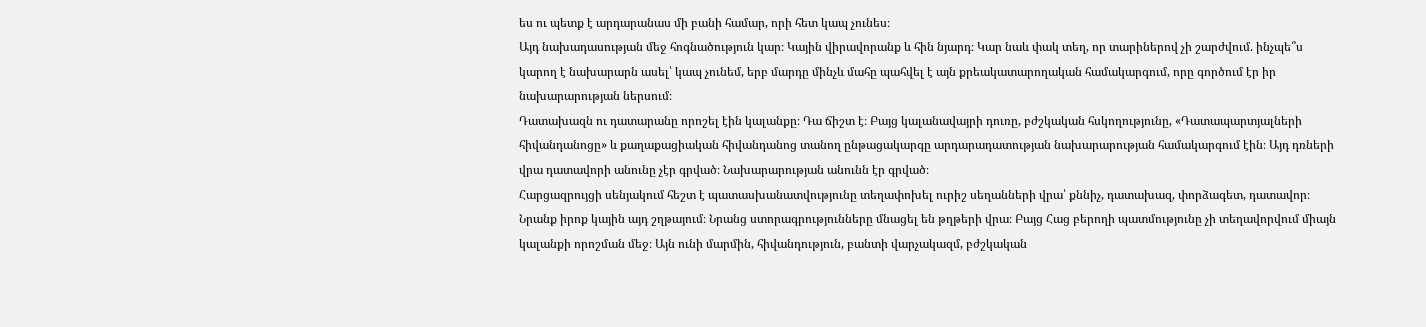ես ու պետք է արդարանաս մի բանի համար, որի հետ կապ չունես։
Այդ նախադասության մեջ հոգնածություն կար։ Կային վիրավորանք և հին նյարդ։ Կար նաև փակ տեղ, որ տարիներով չի շարժվում. ինչպե՞ս կարող է նախարարն ասել՝ կապ չունեմ, երբ մարդը մինչև մահը պահվել է այն քրեակատարողական համակարգում, որը գործում էր իր նախարարության ներսում։
Դատախազն ու դատարանը որոշել էին կալանքը։ Դա ճիշտ է։ Բայց կալանավայրի դուռը, բժշկական հսկողությունը, «Դատապարտյալների հիվանդանոցը» և քաղաքացիական հիվանդանոց տանող ընթացակարգը արդարադատության նախարարության համակարգում էին։ Այդ դռների վրա դատավորի անունը չէր գրված։ Նախարարության անունն էր գրված։
Հարցազրույցի սենյակում հեշտ է պատասխանատվությունը տեղափոխել ուրիշ սեղանների վրա՝ քննիչ, դատախազ, փորձագետ, դատավոր։ Նրանք իրոք կային այդ շղթայում։ Նրանց ստորագրությունները մնացել են թղթերի վրա։ Բայց Հաց բերողի պատմությունը չի տեղավորվում միայն կալանքի որոշման մեջ։ Այն ունի մարմին, հիվանդություն, բանտի վարչակազմ, բժշկական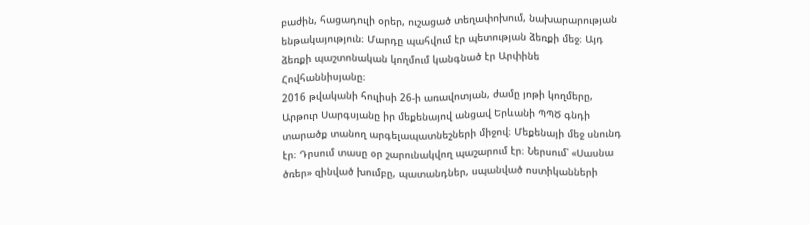բաժին, հացադուլի օրեր, ուշացած տեղափոխում, նախարարության ենթակայություն։ Մարդը պահվում էր պետության ձեռքի մեջ։ Այդ ձեռքի պաշտոնական կողմում կանգնած էր Արփինե Հովհաննիսյանը։
2016 թվականի հուլիսի 26-ի առավոտյան, ժամը յոթի կողմերը, Արթուր Սարգսյանը իր մեքենայով անցավ Երևանի ՊՊԾ գնդի տարածք տանող արգելապատնեշների միջով։ Մեքենայի մեջ սնունդ էր։ Դրսում տասը օր շարունակվող պաշարում էր։ Ներսում՝ «Սասնա ծռեր» զինված խումբը, պատանդներ, սպանված ոստիկանների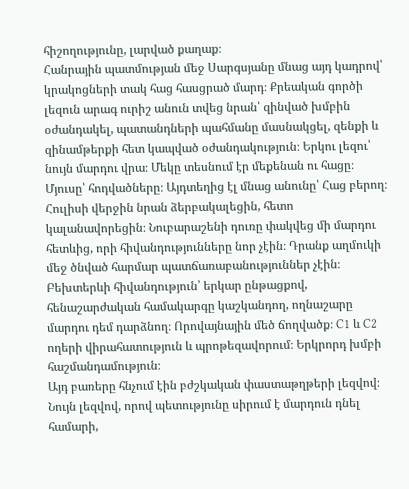հիշողությունը, լարված քաղաք։
Հանրային պատմության մեջ Սարգսյանը մնաց այդ կադրով՝ կրակոցների տակ հաց հասցրած մարդ։ Քրեական գործի լեզուն արագ ուրիշ անուն տվեց նրան՝ զինված խմբին օժանդակել, պատանդների պահմանը մասնակցել, զենքի և զինամթերքի հետ կապված օժանդակություն։ Երկու լեզու՝ նույն մարդու վրա։ Մեկը տեսնում էր մեքենան ու հացը։ Մյուսը՝ հոդվածները։ Այդտեղից էլ մնաց անունը՝ Հաց բերող։
Հուլիսի վերջին նրան ձերբակալեցին, հետո կալանավորեցին։ Նուբարաշենի դուռը փակվեց մի մարդու հետևից, որի հիվանդությունները նոր չէին։ Դրանք աղմուկի մեջ ծնված հարմար պատճառաբանություններ չէին։ Բեխտերևի հիվանդություն՝ երկար ընթացքով, հենաշարժական համակարգը կաշկանդող, ողնաշարը մարդու դեմ դարձնող։ Որովայնային մեծ ճողվածք։ C1 և C2 ողերի վիրահատություն և պրոթեզավորում։ Երկրորդ խմբի հաշմանդամություն։
Այդ բառերը հնչում էին բժշկական փաստաթղթերի լեզվով։ Նույն լեզվով, որով պետությունը սիրում է մարդուն դնել համարի,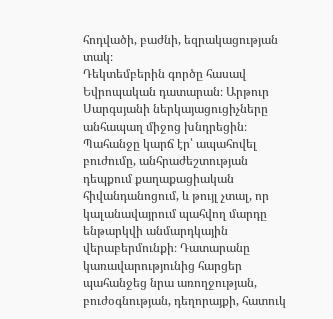հոդվածի, բաժնի, եզրակացության տակ։
Դեկտեմբերին գործը հասավ Եվրոպական դատարան։ Արթուր Սարգսյանի ներկայացուցիչները անհապաղ միջոց խնդրեցին։ Պահանջը կարճ էր՝ ապահովել բուժումը, անհրաժեշտության դեպքում քաղաքացիական հիվանդանոցում, և թույլ չտալ, որ կալանավայրում պահվող մարդը ենթարկվի անմարդկային վերաբերմունքի։ Դատարանը կառավարությունից հարցեր պահանջեց նրա առողջության, բուժօգնության, դեղորայքի, հատուկ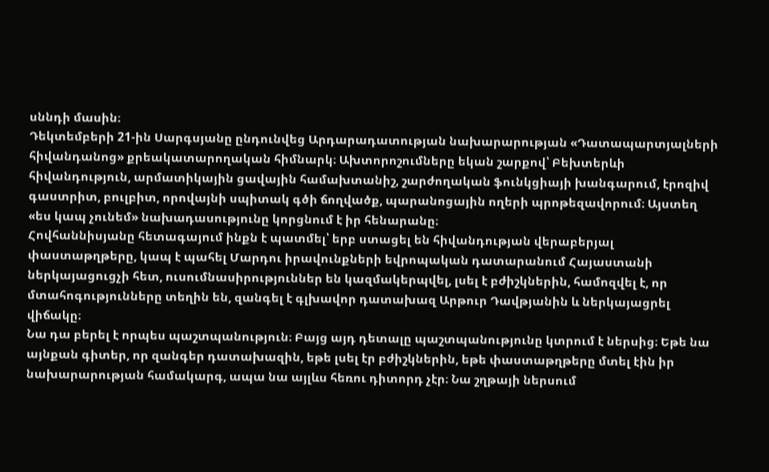սննդի մասին։
Դեկտեմբերի 21-ին Սարգսյանը ընդունվեց Արդարադատության նախարարության «Դատապարտյալների հիվանդանոց» քրեակատարողական հիմնարկ։ Ախտորոշումները եկան շարքով՝ Բեխտերևի հիվանդություն, արմատիկային ցավային համախտանիշ, շարժողական ֆունկցիայի խանգարում, էրոզիվ գաստրիտ, բուլբիտ, որովայնի սպիտակ գծի ճողվածք, պարանոցային ողերի պրոթեզավորում։ Այստեղ «ես կապ չունեմ» նախադասությունը կորցնում է իր հենարանը։
Հովհաննիսյանը հետագայում ինքն է պատմել՝ երբ ստացել են հիվանդության վերաբերյալ փաստաթղթերը, կապ է պահել Մարդու իրավունքների եվրոպական դատարանում Հայաստանի ներկայացուցչի հետ, ուսումնասիրություններ են կազմակերպվել, լսել է բժիշկներին, համոզվել է, որ մտահոգությունները տեղին են, զանգել է գլխավոր դատախազ Արթուր Դավթյանին և ներկայացրել վիճակը։
Նա դա բերել է որպես պաշտպանություն։ Բայց այդ դետալը պաշտպանությունը կտրում է ներսից։ Եթե նա այնքան գիտեր, որ զանգեր դատախազին, եթե լսել էր բժիշկներին, եթե փաստաթղթերը մտել էին իր նախարարության համակարգ, ապա նա այլևս հեռու դիտորդ չէր։ Նա շղթայի ներսում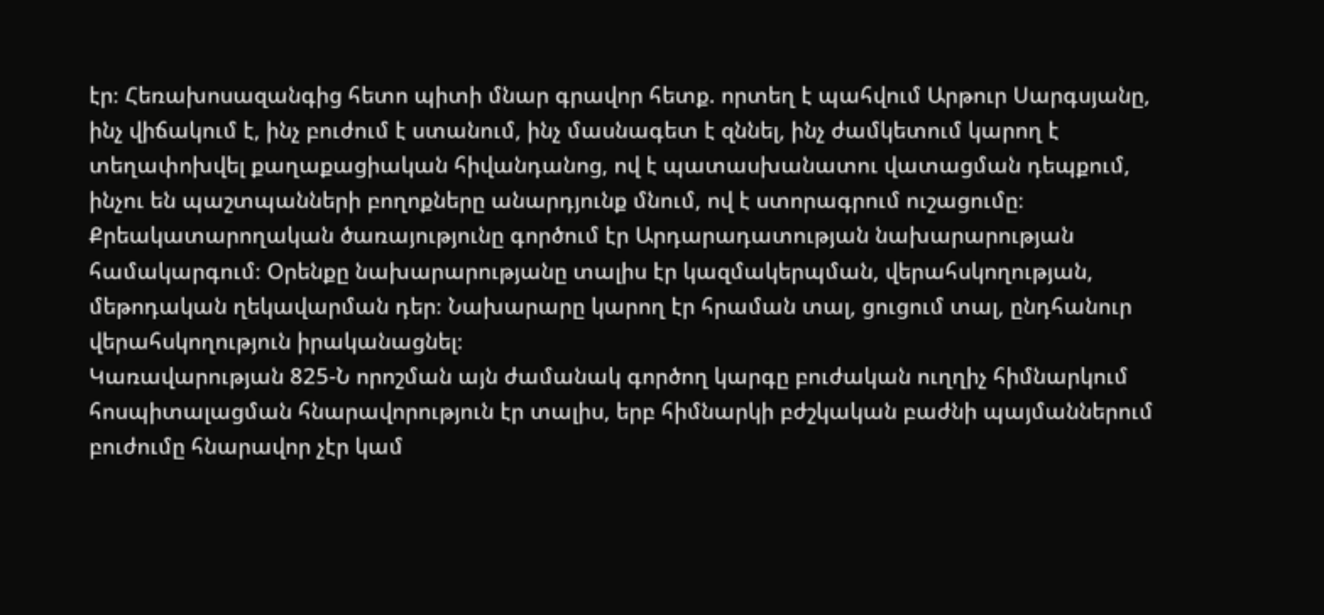էր։ Հեռախոսազանգից հետո պիտի մնար գրավոր հետք. որտեղ է պահվում Արթուր Սարգսյանը, ինչ վիճակում է, ինչ բուժում է ստանում, ինչ մասնագետ է զննել, ինչ ժամկետում կարող է տեղափոխվել քաղաքացիական հիվանդանոց, ով է պատասխանատու վատացման դեպքում, ինչու են պաշտպանների բողոքները անարդյունք մնում, ով է ստորագրում ուշացումը։
Քրեակատարողական ծառայությունը գործում էր Արդարադատության նախարարության համակարգում։ Օրենքը նախարարությանը տալիս էր կազմակերպման, վերահսկողության, մեթոդական ղեկավարման դեր։ Նախարարը կարող էր հրաման տալ, ցուցում տալ, ընդհանուր վերահսկողություն իրականացնել։
Կառավարության 825-Ն որոշման այն ժամանակ գործող կարգը բուժական ուղղիչ հիմնարկում հոսպիտալացման հնարավորություն էր տալիս, երբ հիմնարկի բժշկական բաժնի պայմաններում բուժումը հնարավոր չէր կամ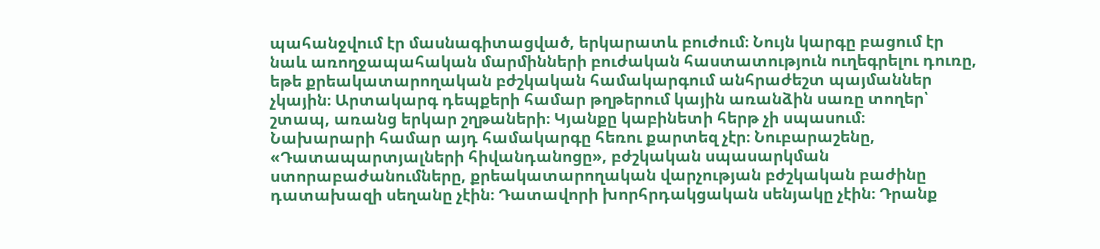պահանջվում էր մասնագիտացված, երկարատև բուժում։ Նույն կարգը բացում էր նաև առողջապահական մարմինների բուժական հաստատություն ուղեգրելու դուռը, եթե քրեակատարողական բժշկական համակարգում անհրաժեշտ պայմաններ չկային։ Արտակարգ դեպքերի համար թղթերում կային առանձին սառը տողեր՝ շտապ, առանց երկար շղթաների։ Կյանքը կաբինետի հերթ չի սպասում։
Նախարարի համար այդ համակարգը հեռու քարտեզ չէր։ Նուբարաշենը, «Դատապարտյալների հիվանդանոցը», բժշկական սպասարկման ստորաբաժանումները, քրեակատարողական վարչության բժշկական բաժինը դատախազի սեղանը չէին։ Դատավորի խորհրդակցական սենյակը չէին։ Դրանք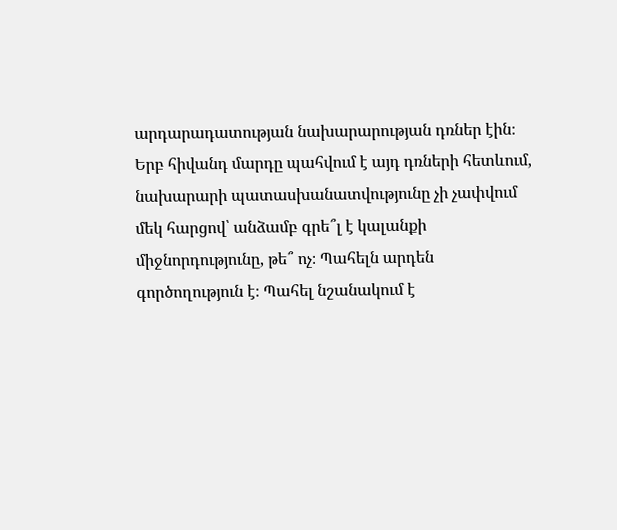արդարադատության նախարարության դռներ էին։
Երբ հիվանդ մարդը պահվում է այդ դռների հետևում, նախարարի պատասխանատվությունը չի չափվում մեկ հարցով՝ անձամբ գրե՞լ է կալանքի միջնորդությունը, թե՞ ոչ։ Պահելն արդեն գործողություն է։ Պահել նշանակում է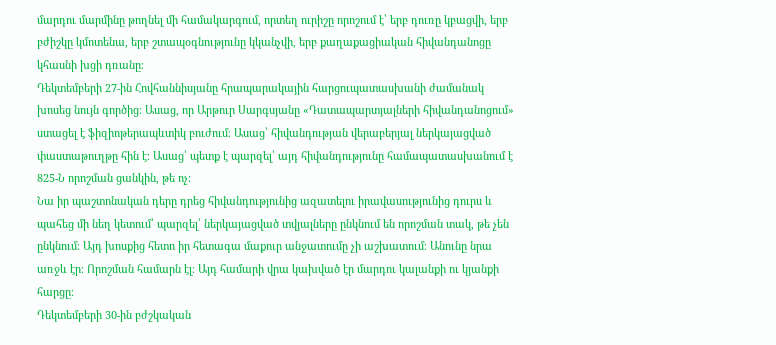մարդու մարմինը թողնել մի համակարգում, որտեղ ուրիշը որոշում է՝ երբ դուռը կբացվի, երբ բժիշկը կմոտենա, երբ շտապօգնությունը կկանչվի, երբ քաղաքացիական հիվանդանոցը կհասնի խցի դռանը։
Դեկտեմբերի 27-ին Հովհաննիսյանը հրապարակային հարցուպատասխանի ժամանակ խոսեց նույն գործից։ Ասաց, որ Արթուր Սարգսյանը «Դատապարտյալների հիվանդանոցում» ստացել է ֆիզիոթերապևտիկ բուժում։ Ասաց՝ հիվանդության վերաբերյալ ներկայացված փաստաթուղթը հին է։ Ասաց՝ պետք է պարզել՝ այդ հիվանդությունը համապատասխանում է 825-Ն որոշման ցանկին, թե ոչ։
Նա իր պաշտոնական դերը դրեց հիվանդությունից ազատելու իրավասությունից դուրս և պահեց մի նեղ կետում՝ պարզել՝ ներկայացված տվյալները ընկնում են որոշման տակ, թե չեն ընկնում։ Այդ խոսքից հետո իր հետագա մաքուր անջատումը չի աշխատում։ Անունը նրա առջև էր։ Որոշման համարն էլ։ Այդ համարի վրա կախված էր մարդու կալանքի ու կյանքի հարցը։
Դեկտեմբերի 30-ին բժշկական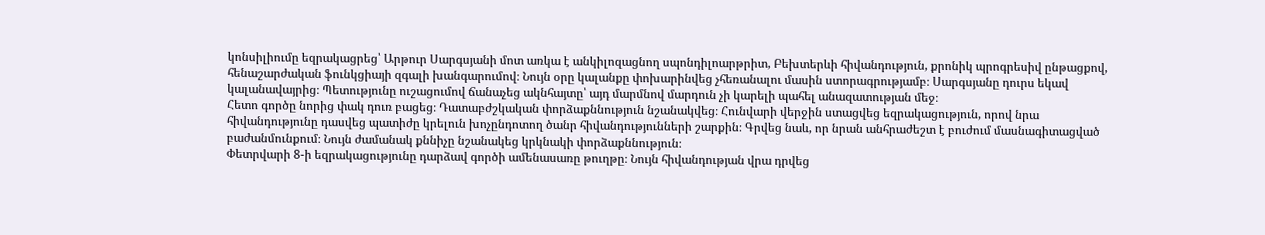կոնսիլիումը եզրակացրեց՝ Արթուր Սարգսյանի մոտ առկա է անկիլոզացնող սպոնդիլոարթրիտ, Բեխտերևի հիվանդություն, քրոնիկ պրոգրեսիվ ընթացքով, հենաշարժական ֆունկցիայի զգալի խանգարումով։ Նույն օրը կալանքը փոխարինվեց չհեռանալու մասին ստորագրությամբ։ Սարգսյանը դուրս եկավ կալանավայրից։ Պետությունը ուշացումով ճանաչեց ակնհայտը՝ այդ մարմնով մարդուն չի կարելի պահել անազատության մեջ։
Հետո գործը նորից փակ դուռ բացեց։ Դատաբժշկական փորձաքննություն նշանակվեց։ Հունվարի վերջին ստացվեց եզրակացություն, որով նրա հիվանդությունը դասվեց պատիժը կրելուն խոչընդոտող ծանր հիվանդությունների շարքին։ Գրվեց նաև, որ նրան անհրաժեշտ է բուժում մասնագիտացված բաժանմունքում։ Նույն ժամանակ քննիչը նշանակեց կրկնակի փորձաքննություն։
Փետրվարի 8-ի եզրակացությունը դարձավ գործի ամենասառը թուղթը։ Նույն հիվանդության վրա դրվեց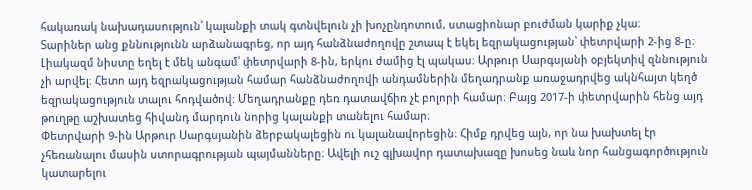հակառակ նախադասություն՝ կալանքի տակ գտնվելուն չի խոչընդոտում, ստացիոնար բուժման կարիք չկա։
Տարիներ անց քննությունն արձանագրեց, որ այդ հանձնաժողովը շտապ է եկել եզրակացության՝ փետրվարի 2-ից 8-ը։ Լիակազմ նիստը եղել է մեկ անգամ՝ փետրվարի 8-ին, երկու ժամից էլ պակաս։ Արթուր Սարգսյանի օբյեկտիվ զննություն չի արվել։ Հետո այդ եզրակացության համար հանձնաժողովի անդամներին մեղադրանք առաջադրվեց ակնհայտ կեղծ եզրակացություն տալու հոդվածով։ Մեղադրանքը դեռ դատավճիռ չէ բոլորի համար։ Բայց 2017-ի փետրվարին հենց այդ թուղթը աշխատեց հիվանդ մարդուն նորից կալանքի տանելու համար։
Փետրվարի 9-ին Արթուր Սարգսյանին ձերբակալեցին ու կալանավորեցին։ Հիմք դրվեց այն, որ նա խախտել էր չհեռանալու մասին ստորագրության պայմանները։ Ավելի ուշ գլխավոր դատախազը խոսեց նաև նոր հանցագործություն կատարելու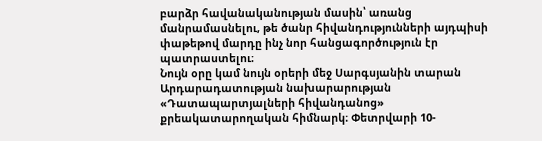բարձր հավանականության մասին՝ առանց մանրամասնելու, թե ծանր հիվանդությունների այդպիսի փաթեթով մարդը ինչ նոր հանցագործություն էր պատրաստելու։
Նույն օրը կամ նույն օրերի մեջ Սարգսյանին տարան Արդարադատության նախարարության «Դատապարտյալների հիվանդանոց» քրեակատարողական հիմնարկ։ Փետրվարի 10-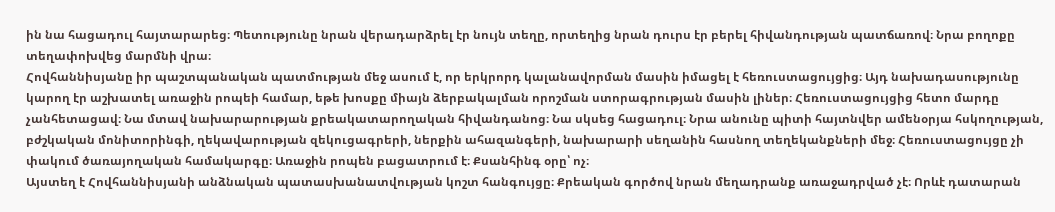ին նա հացադուլ հայտարարեց։ Պետությունը նրան վերադարձրել էր նույն տեղը, որտեղից նրան դուրս էր բերել հիվանդության պատճառով։ Նրա բողոքը տեղափոխվեց մարմնի վրա։
Հովհաննիսյանը իր պաշտպանական պատմության մեջ ասում է, որ երկրորդ կալանավորման մասին իմացել է հեռուստացույցից։ Այդ նախադասությունը կարող էր աշխատել առաջին րոպեի համար, եթե խոսքը միայն ձերբակալման որոշման ստորագրության մասին լիներ։ Հեռուստացույցից հետո մարդը չանհետացավ։ Նա մտավ նախարարության քրեակատարողական հիվանդանոց։ Նա սկսեց հացադուլ։ Նրա անունը պիտի հայտնվեր ամենօրյա հսկողության, բժշկական մոնիտորինգի, ղեկավարության զեկուցագրերի, ներքին ահազանգերի, նախարարի սեղանին հասնող տեղեկանքների մեջ։ Հեռուստացույցը չի փակում ծառայողական համակարգը։ Առաջին րոպեն բացատրում է։ Քսանհինգ օրը՝ ոչ։
Այստեղ է Հովհաննիսյանի անձնական պատասխանատվության կոշտ հանգույցը։ Քրեական գործով նրան մեղադրանք առաջադրված չէ։ Որևէ դատարան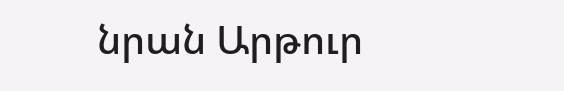նրան Արթուր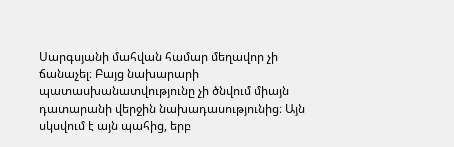Սարգսյանի մահվան համար մեղավոր չի ճանաչել։ Բայց նախարարի պատասխանատվությունը չի ծնվում միայն դատարանի վերջին նախադասությունից։ Այն սկսվում է այն պահից, երբ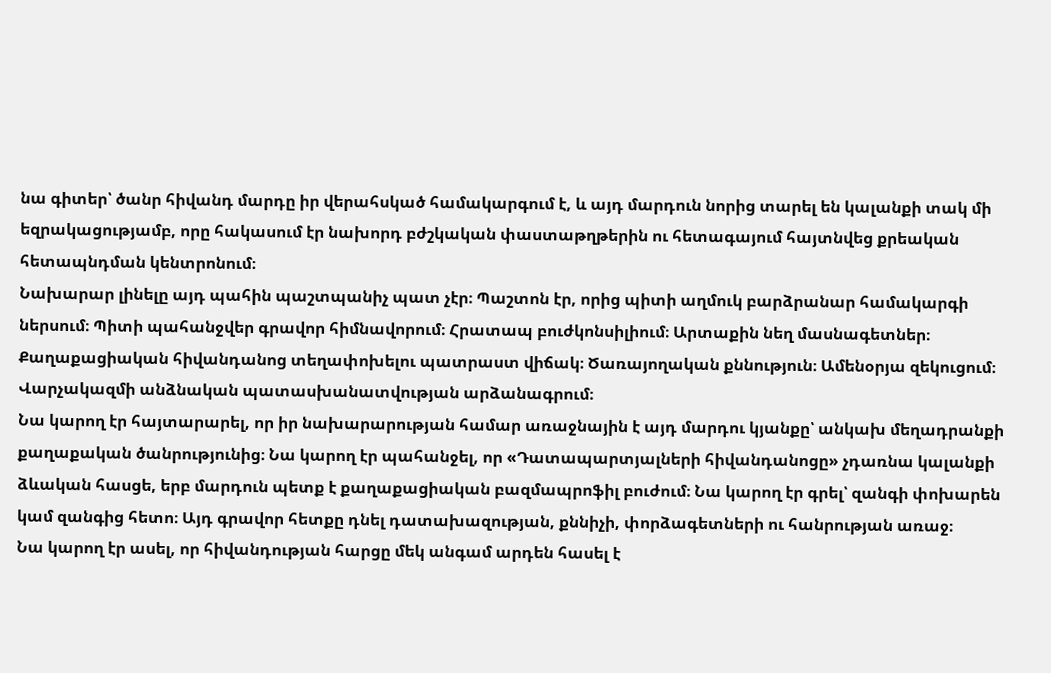նա գիտեր՝ ծանր հիվանդ մարդը իր վերահսկած համակարգում է, և այդ մարդուն նորից տարել են կալանքի տակ մի եզրակացությամբ, որը հակասում էր նախորդ բժշկական փաստաթղթերին ու հետագայում հայտնվեց քրեական հետապնդման կենտրոնում։
Նախարար լինելը այդ պահին պաշտպանիչ պատ չէր։ Պաշտոն էր, որից պիտի աղմուկ բարձրանար համակարգի ներսում։ Պիտի պահանջվեր գրավոր հիմնավորում։ Հրատապ բուժկոնսիլիում։ Արտաքին նեղ մասնագետներ։ Քաղաքացիական հիվանդանոց տեղափոխելու պատրաստ վիճակ։ Ծառայողական քննություն։ Ամենօրյա զեկուցում։ Վարչակազմի անձնական պատասխանատվության արձանագրում։
Նա կարող էր հայտարարել, որ իր նախարարության համար առաջնային է այդ մարդու կյանքը՝ անկախ մեղադրանքի քաղաքական ծանրությունից։ Նա կարող էր պահանջել, որ «Դատապարտյալների հիվանդանոցը» չդառնա կալանքի ձևական հասցե, երբ մարդուն պետք է քաղաքացիական բազմապրոֆիլ բուժում։ Նա կարող էր գրել՝ զանգի փոխարեն կամ զանգից հետո։ Այդ գրավոր հետքը դնել դատախազության, քննիչի, փորձագետների ու հանրության առաջ։
Նա կարող էր ասել, որ հիվանդության հարցը մեկ անգամ արդեն հասել է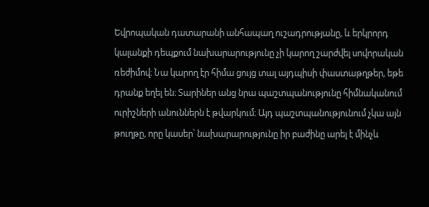Եվրոպական դատարանի անհապաղ ուշադրությանը, և երկրորդ կալանքի դեպքում նախարարությունը չի կարող շարժվել սովորական ռեժիմով։ Նա կարող էր հիմա ցույց տալ այդպիսի փաստաթղթեր, եթե դրանք եղել են։ Տարիներ անց նրա պաշտպանությունը հիմնականում ուրիշների անուններն է թվարկում։ Այդ պաշտպանությունում չկա այն թուղթը, որը կասեր՝ նախարարությունը իր բաժինը արել է մինչև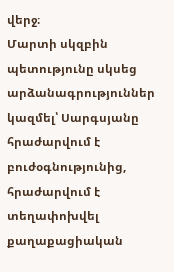վերջ։
Մարտի սկզբին պետությունը սկսեց արձանագրություններ կազմել՝ Սարգսյանը հրաժարվում է բուժօգնությունից, հրաժարվում է տեղափոխվել քաղաքացիական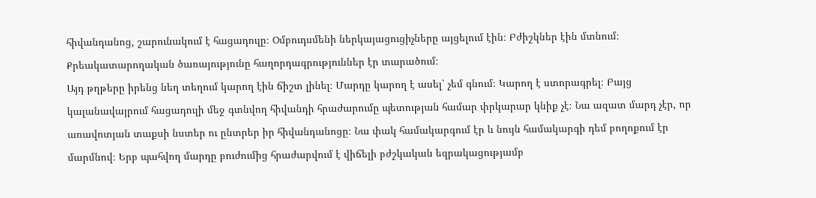հիվանդանոց, շարունակում է հացադուլը։ Օմբուդսմենի ներկայացուցիչները այցելում էին։ Բժիշկներ էին մտնում։ Քրեակատարողական ծառայությունը հաղորդագրություններ էր տարածում։
Այդ թղթերը իրենց նեղ տեղում կարող էին ճիշտ լինել։ Մարդը կարող է ասել՝ չեմ գնում։ Կարող է ստորագրել։ Բայց կալանավայրում հացադուլի մեջ գտնվող հիվանդի հրաժարումը պետության համար փրկարար կնիք չէ։ Նա ազատ մարդ չէր, որ առավոտյան տաքսի նստեր ու ընտրեր իր հիվանդանոցը։ Նա փակ համակարգում էր և նույն համակարգի դեմ բողոքում էր մարմնով։ Երբ պահվող մարդը բուժումից հրաժարվում է վիճելի բժշկական եզրակացությամբ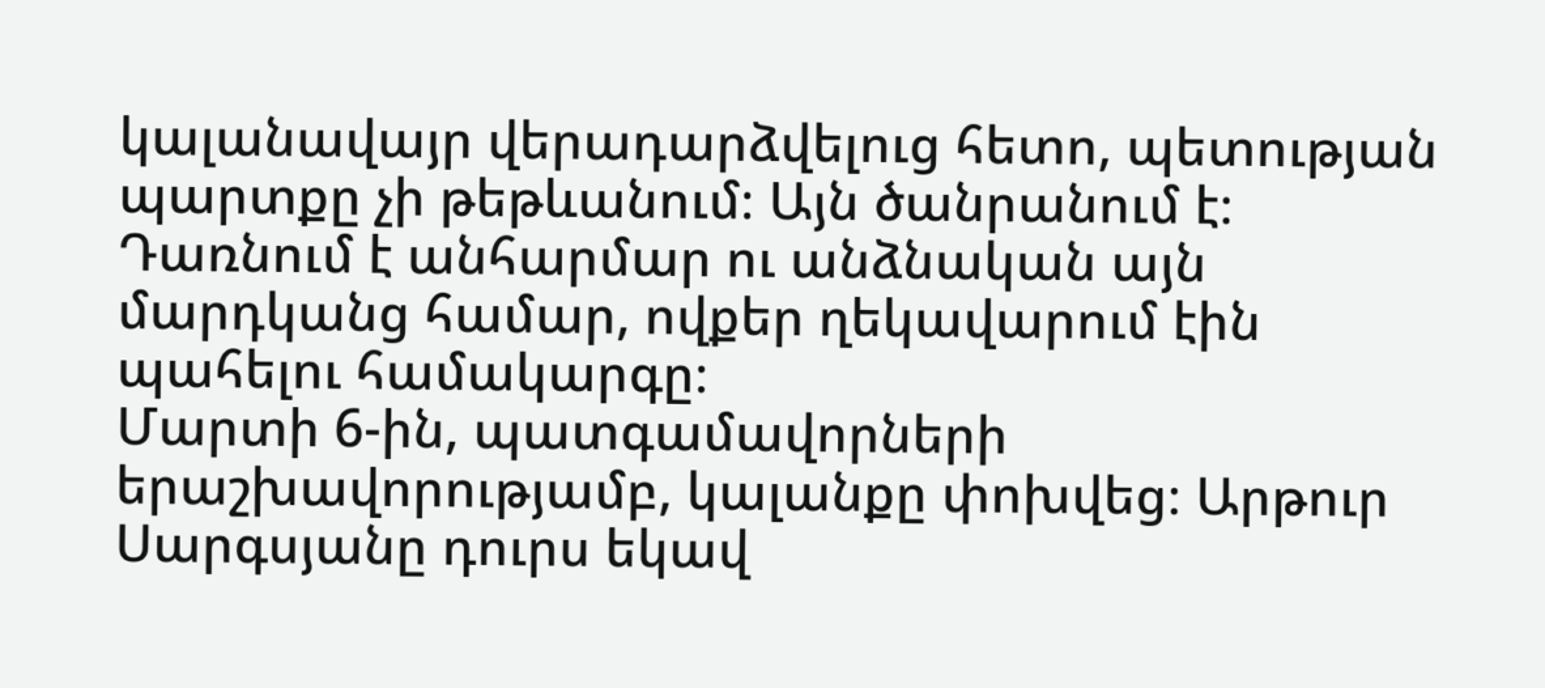կալանավայր վերադարձվելուց հետո, պետության պարտքը չի թեթևանում։ Այն ծանրանում է։ Դառնում է անհարմար ու անձնական այն մարդկանց համար, ովքեր ղեկավարում էին պահելու համակարգը։
Մարտի 6-ին, պատգամավորների երաշխավորությամբ, կալանքը փոխվեց։ Արթուր Սարգսյանը դուրս եկավ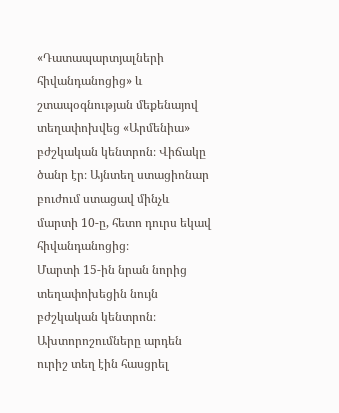«Դատապարտյալների հիվանդանոցից» և շտապօգնության մեքենայով տեղափոխվեց «Արմենիա» բժշկական կենտրոն։ Վիճակը ծանր էր։ Այնտեղ ստացիոնար բուժում ստացավ մինչև մարտի 10-ը, հետո դուրս եկավ հիվանդանոցից։
Մարտի 15-ին նրան նորից տեղափոխեցին նույն բժշկական կենտրոն։ Ախտորոշումները արդեն ուրիշ տեղ էին հասցրել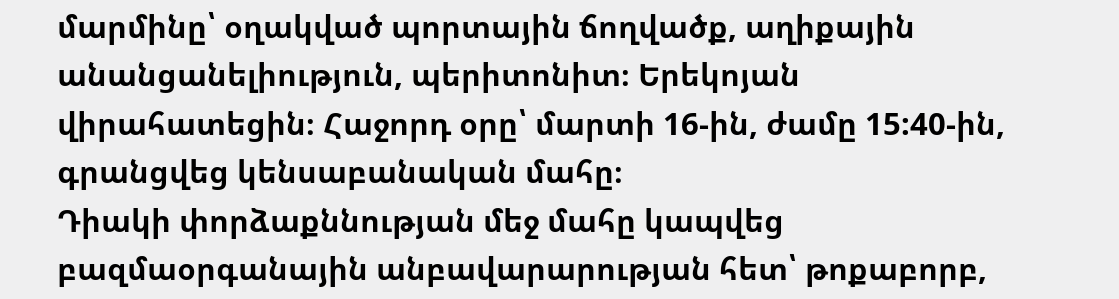մարմինը՝ օղակված պորտային ճողվածք, աղիքային անանցանելիություն, պերիտոնիտ։ Երեկոյան վիրահատեցին։ Հաջորդ օրը՝ մարտի 16-ին, ժամը 15:40-ին, գրանցվեց կենսաբանական մահը։
Դիակի փորձաքննության մեջ մահը կապվեց բազմաօրգանային անբավարարության հետ՝ թոքաբորբ,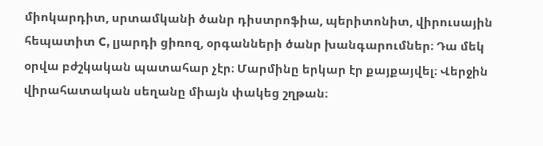միոկարդիտ, սրտամկանի ծանր դիստրոֆիա, պերիտոնիտ, վիրուսային հեպատիտ C, լյարդի ցիռոզ, օրգանների ծանր խանգարումներ։ Դա մեկ օրվա բժշկական պատահար չէր։ Մարմինը երկար էր քայքայվել։ Վերջին վիրահատական սեղանը միայն փակեց շղթան։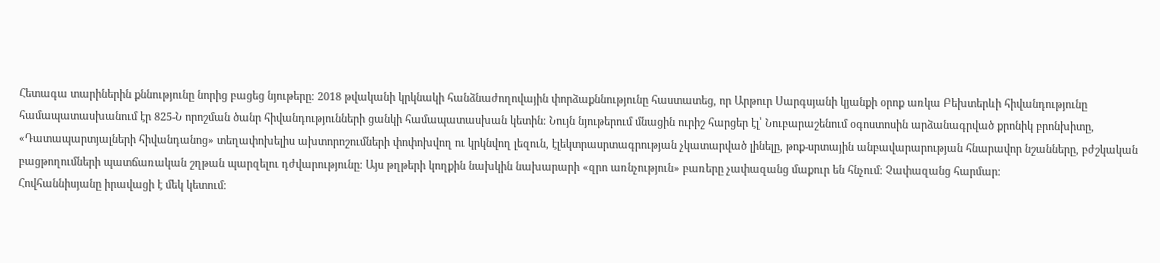Հետագա տարիներին քննությունը նորից բացեց նյութերը։ 2018 թվականի կրկնակի հանձնաժողովային փորձաքննությունը հաստատեց, որ Արթուր Սարգսյանի կյանքի օրոք առկա Բեխտերևի հիվանդությունը համապատասխանում էր 825-Ն որոշման ծանր հիվանդությունների ցանկի համապատասխան կետին։ Նույն նյութերում մնացին ուրիշ հարցեր էլ՝ Նուբարաշենում օգոստոսին արձանագրված քրոնիկ բրոնխիտը, «Դատապարտյալների հիվանդանոց» տեղափոխելիս ախտորոշումների փոփոխվող ու կրկնվող լեզուն, էլեկտրասրտագրության չկատարված լինելը, թոք-սրտային անբավարարության հնարավոր նշանները, բժշկական բացթողումների պատճառական շղթան պարզելու դժվարությունը։ Այս թղթերի կողքին նախկին նախարարի «զրո առնչություն» բառերը չափազանց մաքուր են հնչում։ Չափազանց հարմար։
Հովհաննիսյանը իրավացի է մեկ կետում։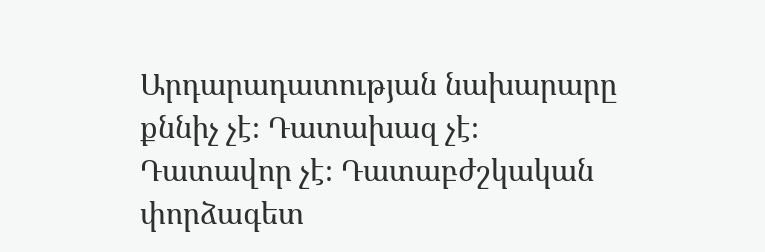Արդարադատության նախարարը քննիչ չէ։ Դատախազ չէ։ Դատավոր չէ։ Դատաբժշկական փորձագետ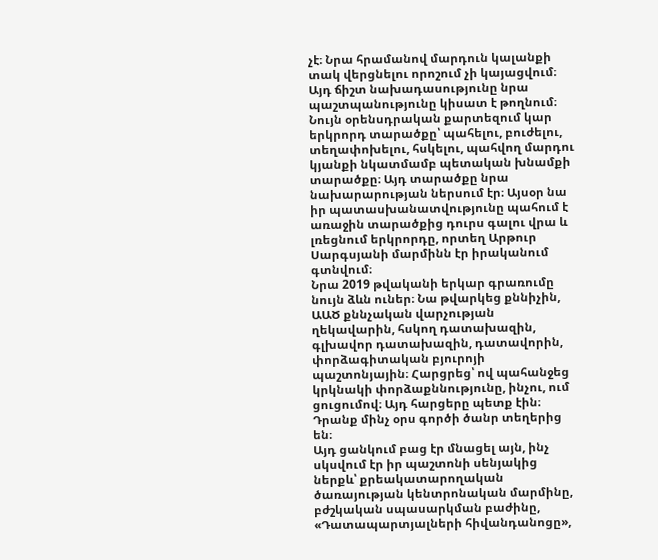չէ։ Նրա հրամանով մարդուն կալանքի տակ վերցնելու որոշում չի կայացվում։ Այդ ճիշտ նախադասությունը նրա պաշտպանությունը կիսատ է թողնում։
Նույն օրենսդրական քարտեզում կար երկրորդ տարածքը՝ պահելու, բուժելու, տեղափոխելու, հսկելու, պահվող մարդու կյանքի նկատմամբ պետական խնամքի տարածքը։ Այդ տարածքը նրա նախարարության ներսում էր։ Այսօր նա իր պատասխանատվությունը պահում է առաջին տարածքից դուրս գալու վրա և լռեցնում երկրորդը, որտեղ Արթուր Սարգսյանի մարմինն էր իրականում գտնվում։
Նրա 2019 թվականի երկար գրառումը նույն ձևն ուներ։ Նա թվարկեց քննիչին, ԱԱԾ քննչական վարչության ղեկավարին, հսկող դատախազին, գլխավոր դատախազին, դատավորին, փորձագիտական բյուրոյի պաշտոնյային։ Հարցրեց՝ ով պահանջեց կրկնակի փորձաքննությունը, ինչու, ում ցուցումով։ Այդ հարցերը պետք էին։ Դրանք մինչ օրս գործի ծանր տեղերից են։
Այդ ցանկում բաց էր մնացել այն, ինչ սկսվում էր իր պաշտոնի սենյակից ներքև՝ քրեակատարողական ծառայության կենտրոնական մարմինը, բժշկական սպասարկման բաժինը, «Դատապարտյալների հիվանդանոցը»,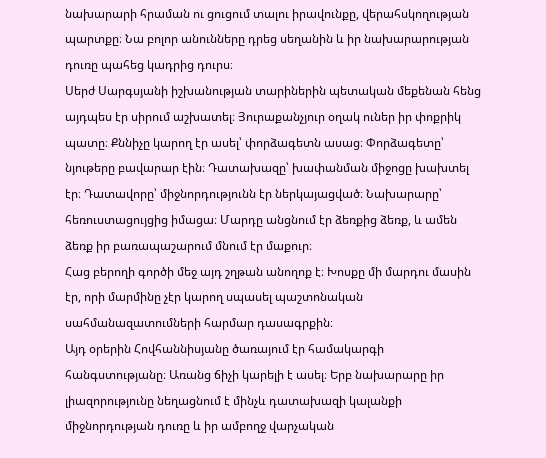նախարարի հրաման ու ցուցում տալու իրավունքը, վերահսկողության պարտքը։ Նա բոլոր անունները դրեց սեղանին և իր նախարարության դուռը պահեց կադրից դուրս։
Սերժ Սարգսյանի իշխանության տարիներին պետական մեքենան հենց այդպես էր սիրում աշխատել։ Յուրաքանչյուր օղակ ուներ իր փոքրիկ պատը։ Քննիչը կարող էր ասել՝ փորձագետն ասաց։ Փորձագետը՝ նյութերը բավարար էին։ Դատախազը՝ խափանման միջոցը խախտել էր։ Դատավորը՝ միջնորդությունն էր ներկայացված։ Նախարարը՝ հեռուստացույցից իմացա։ Մարդը անցնում էր ձեռքից ձեռք, և ամեն ձեռք իր բառապաշարում մնում էր մաքուր։
Հաց բերողի գործի մեջ այդ շղթան անողոք է։ Խոսքը մի մարդու մասին էր, որի մարմինը չէր կարող սպասել պաշտոնական սահմանազատումների հարմար դասագրքին։
Այդ օրերին Հովհաննիսյանը ծառայում էր համակարգի հանգստությանը։ Առանց ճիչի կարելի է ասել։ Երբ նախարարը իր լիազորությունը նեղացնում է մինչև դատախազի կալանքի միջնորդության դուռը և իր ամբողջ վարչական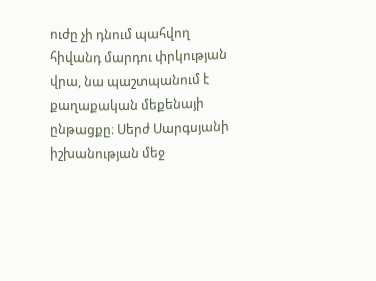ուժը չի դնում պահվող հիվանդ մարդու փրկության վրա, նա պաշտպանում է քաղաքական մեքենայի ընթացքը։ Սերժ Սարգսյանի իշխանության մեջ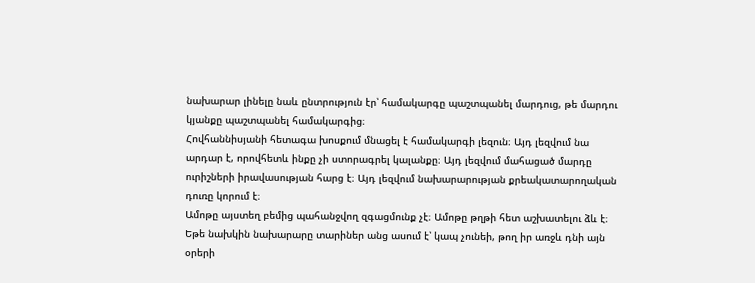նախարար լինելը նաև ընտրություն էր՝ համակարգը պաշտպանել մարդուց, թե մարդու կյանքը պաշտպանել համակարգից։
Հովհաննիսյանի հետագա խոսքում մնացել է համակարգի լեզուն։ Այդ լեզվում նա արդար է, որովհետև ինքը չի ստորագրել կալանքը։ Այդ լեզվում մահացած մարդը ուրիշների իրավասության հարց է։ Այդ լեզվում նախարարության քրեակատարողական դուռը կորում է։
Ամոթը այստեղ բեմից պահանջվող զգացմունք չէ։ Ամոթը թղթի հետ աշխատելու ձև է։ Եթե նախկին նախարարը տարիներ անց ասում է՝ կապ չունեի, թող իր առջև դնի այն օրերի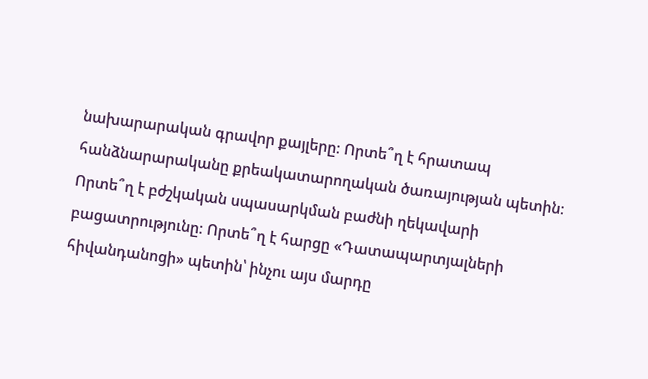նախարարական գրավոր քայլերը։ Որտե՞ղ է հրատապ հանձնարարականը քրեակատարողական ծառայության պետին։ Որտե՞ղ է բժշկական սպասարկման բաժնի ղեկավարի բացատրությունը։ Որտե՞ղ է հարցը «Դատապարտյալների հիվանդանոցի» պետին՝ ինչու այս մարդը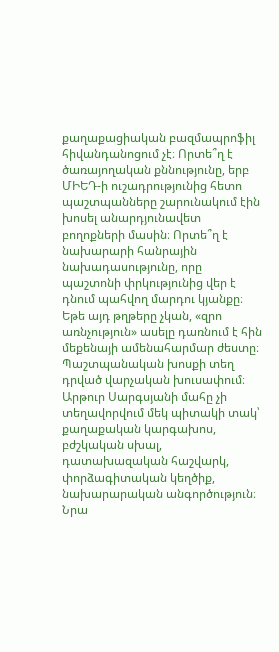քաղաքացիական բազմապրոֆիլ հիվանդանոցում չէ։ Որտե՞ղ է ծառայողական քննությունը, երբ ՄԻԵԴ-ի ուշադրությունից հետո պաշտպանները շարունակում էին խոսել անարդյունավետ բողոքների մասին։ Որտե՞ղ է նախարարի հանրային նախադասությունը, որը պաշտոնի փրկությունից վեր է դնում պահվող մարդու կյանքը։
Եթե այդ թղթերը չկան, «զրո առնչություն» ասելը դառնում է հին մեքենայի ամենահարմար ժեստը։ Պաշտպանական խոսքի տեղ դրված վարչական խուսափում։
Արթուր Սարգսյանի մահը չի տեղավորվում մեկ պիտակի տակ՝ քաղաքական կարգախոս, բժշկական սխալ, դատախազական հաշվարկ, փորձագիտական կեղծիք, նախարարական անգործություն։ Նրա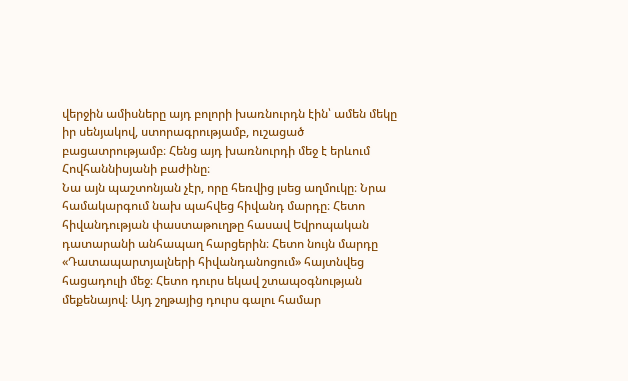վերջին ամիսները այդ բոլորի խառնուրդն էին՝ ամեն մեկը իր սենյակով, ստորագրությամբ, ուշացած բացատրությամբ։ Հենց այդ խառնուրդի մեջ է երևում Հովհաննիսյանի բաժինը։
Նա այն պաշտոնյան չէր, որը հեռվից լսեց աղմուկը։ Նրա համակարգում նախ պահվեց հիվանդ մարդը։ Հետո հիվանդության փաստաթուղթը հասավ Եվրոպական դատարանի անհապաղ հարցերին։ Հետո նույն մարդը «Դատապարտյալների հիվանդանոցում» հայտնվեց հացադուլի մեջ։ Հետո դուրս եկավ շտապօգնության մեքենայով։ Այդ շղթայից դուրս գալու համար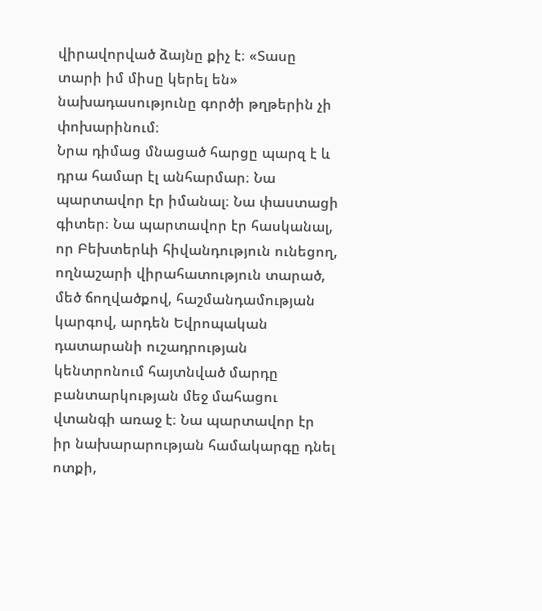վիրավորված ձայնը քիչ է։ «Տասը տարի իմ միսը կերել են» նախադասությունը գործի թղթերին չի փոխարինում։
Նրա դիմաց մնացած հարցը պարզ է և դրա համար էլ անհարմար։ Նա պարտավոր էր իմանալ։ Նա փաստացի գիտեր։ Նա պարտավոր էր հասկանալ, որ Բեխտերևի հիվանդություն ունեցող, ողնաշարի վիրահատություն տարած, մեծ ճողվածքով, հաշմանդամության կարգով, արդեն Եվրոպական դատարանի ուշադրության կենտրոնում հայտնված մարդը բանտարկության մեջ մահացու վտանգի առաջ է։ Նա պարտավոր էր իր նախարարության համակարգը դնել ոտքի,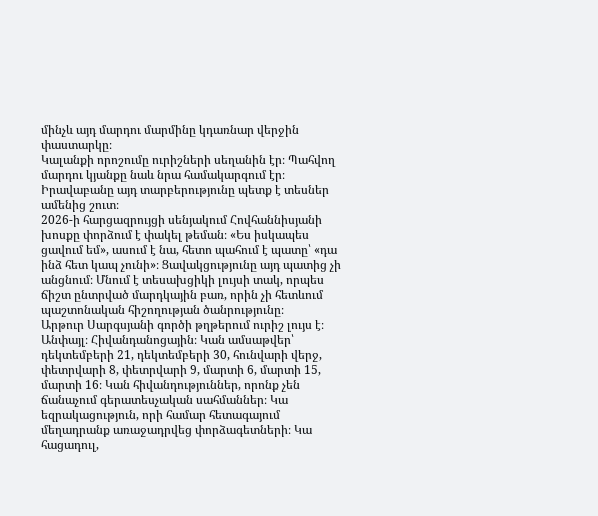մինչև այդ մարդու մարմինը կդառնար վերջին փաստարկը։
Կալանքի որոշումը ուրիշների սեղանին էր։ Պահվող մարդու կյանքը նաև նրա համակարգում էր։ Իրավաբանը այդ տարբերությունը պետք է տեսներ ամենից շուտ։
2026-ի հարցազրույցի սենյակում Հովհաննիսյանի խոսքը փորձում է փակել թեման։ «Ես իսկապես ցավում եմ», ասում է նա, հետո պահում է պատը՝ «դա ինձ հետ կապ չունի»։ Ցավակցությունը այդ պատից չի անցնում։ Մնում է տեսախցիկի լույսի տակ, որպես ճիշտ ընտրված մարդկային բառ, որին չի հետևում պաշտոնական հիշողության ծանրությունը։
Արթուր Սարգսյանի գործի թղթերում ուրիշ լույս է։ Անփայլ։ Հիվանդանոցային։ Կան ամսաթվեր՝ դեկտեմբերի 21, դեկտեմբերի 30, հունվարի վերջ, փետրվարի 8, փետրվարի 9, մարտի 6, մարտի 15, մարտի 16։ Կան հիվանդություններ, որոնք չեն ճանաչում գերատեսչական սահմաններ։ Կա եզրակացություն, որի համար հետագայում մեղադրանք առաջադրվեց փորձագետների։ Կա հացադուլ,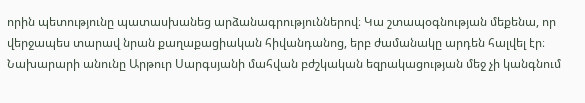որին պետությունը պատասխանեց արձանագրություններով։ Կա շտապօգնության մեքենա, որ վերջապես տարավ նրան քաղաքացիական հիվանդանոց, երբ ժամանակը արդեն հալվել էր։
Նախարարի անունը Արթուր Սարգսյանի մահվան բժշկական եզրակացության մեջ չի կանգնում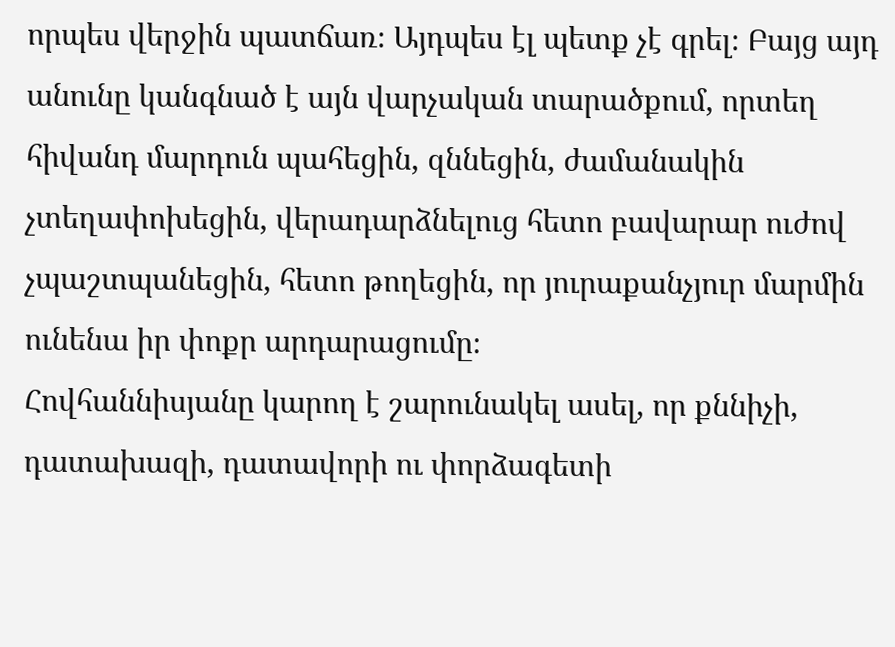որպես վերջին պատճառ։ Այդպես էլ պետք չէ գրել։ Բայց այդ անունը կանգնած է այն վարչական տարածքում, որտեղ հիվանդ մարդուն պահեցին, զննեցին, ժամանակին չտեղափոխեցին, վերադարձնելուց հետո բավարար ուժով չպաշտպանեցին, հետո թողեցին, որ յուրաքանչյուր մարմին ունենա իր փոքր արդարացումը։
Հովհաննիսյանը կարող է շարունակել ասել, որ քննիչի, դատախազի, դատավորի ու փորձագետի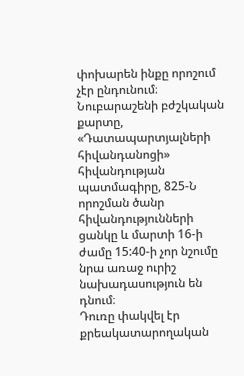փոխարեն ինքը որոշում չէր ընդունում։ Նուբարաշենի բժշկական քարտը, «Դատապարտյալների հիվանդանոցի» հիվանդության պատմագիրը, 825-Ն որոշման ծանր հիվանդությունների ցանկը և մարտի 16-ի ժամը 15:40-ի չոր նշումը նրա առաջ ուրիշ նախադասություն են դնում։
Դուռը փակվել էր քրեակատարողական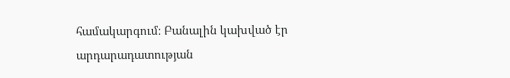համակարգում։ Բանալին կախված էր արդարադատության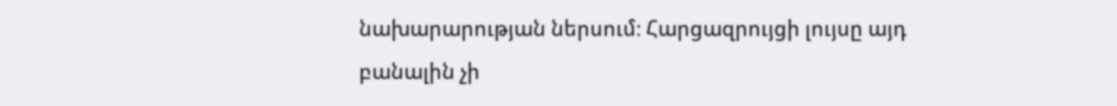նախարարության ներսում։ Հարցազրույցի լույսը այդ բանալին չի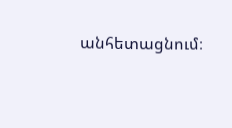անհետացնում։